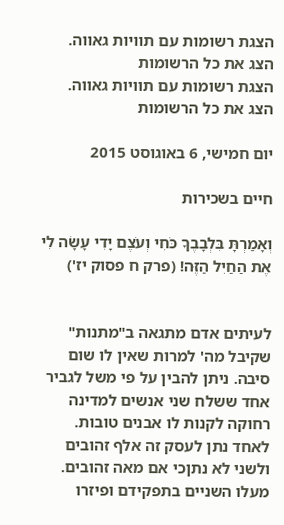הצגת רשומות עם תוויות גאווה. הצג את כל הרשומות
הצגת רשומות עם תוויות גאווה. הצג את כל הרשומות

יום חמישי, 6 באוגוסט 2015

חיים בשכירות

וְאָמַרְתָּ בִּלְבָבֶךָ כֹּחִי וְעֹצֶם יָדִי עָשָׂה לִי אֶת הַחַיִל הַזֶּה! (פרק ח פסוק יז')


לעיתים אדם מתגאה ב"מתנות" שקיבל מה' למרות שאין לו שום סיבה. ניתן להבין על פי משל לגביר אחד ששלח שני אנשים למדינה רחוקה לקנות לו אבנים טובות. לאחד נתן לעסק זה אלף זהובים ולשני לא נתןכי אם מאה זהובים. מעלו השניים בתפקידם ופיזרו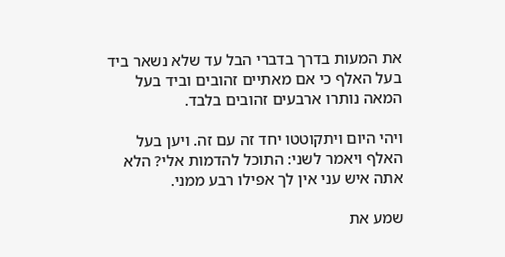את המעות בדרך בדברי הבל עד שלא נשאר ביד בעל האלף כי אם מאתיים זהובים וביד בעל המאה נותרו ארבעים זהובים בלבד.

ויהי היום ויתקוטטו יחד זה עם זה. ויען בעל האלף ויאמר לשני: התוכל להדמות אלי? הלא אתה איש עני אין לך אפילו רבע ממני.

שמע את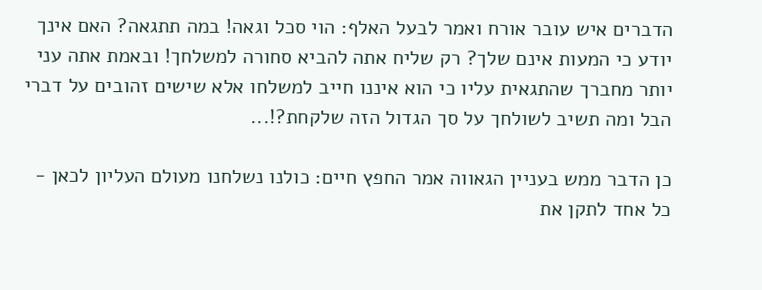הדברים איש עובר אורח ואמר לבעל האלף: הוי סכל וגאה! במה תתגאה? האם אינך יודע כי המעות אינם שלך? רק שליח אתה להביא סחורה למשלחך! ובאמת אתה עני יותר מחברך שהתגאית עליו כי הוא איננו חייב למשלחו אלא שישים זהובים על דברי הבל ומה תשיב לשולחך על סך הגדול הזה שלקחת?!...

כן הדבר ממש בעניין הגאווה אמר החפץ חיים: כולנו נשלחנו מעולם העליון לכאן - כל אחד לתקן את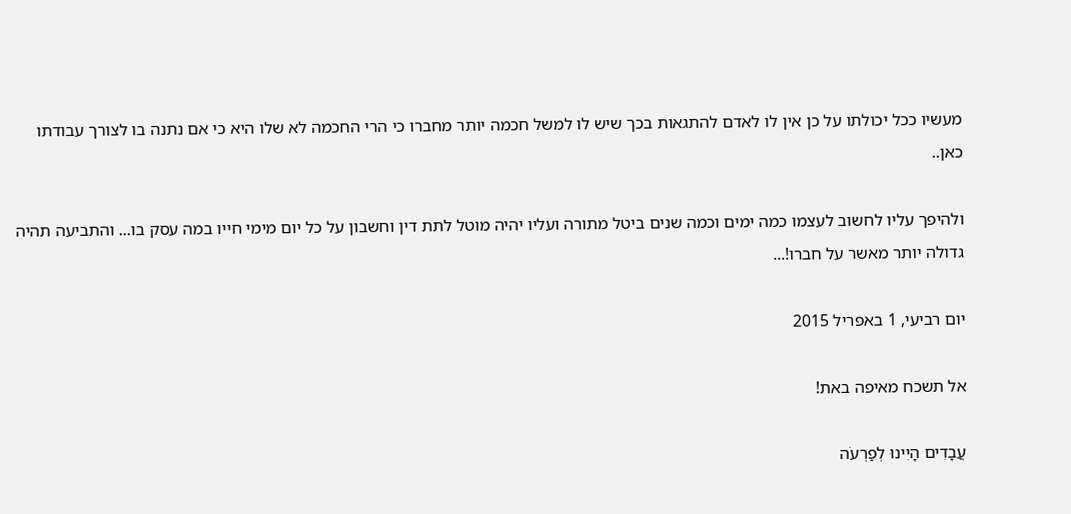מעשיו ככל יכולתו על כן אין לו לאדם להתגאות בכך שיש לו למשל חכמה יותר מחברו כי הרי החכמה לא שלו היא כי אם נתנה בו לצורך עבודתו כאן..

ולהיפך עליו לחשוב לעצמו כמה ימים וכמה שנים ביטל מתורה ועליו יהיה מוטל לתת דין וחשבון על כל יום מימי חייו במה עסק בו... והתביעה תהיה גדולה יותר מאשר על חברו!...

יום רביעי, 1 באפריל 2015

אל תשכח מאיפה באת!

עֲבָדִים הָיִינוּ לְפַרְעֹה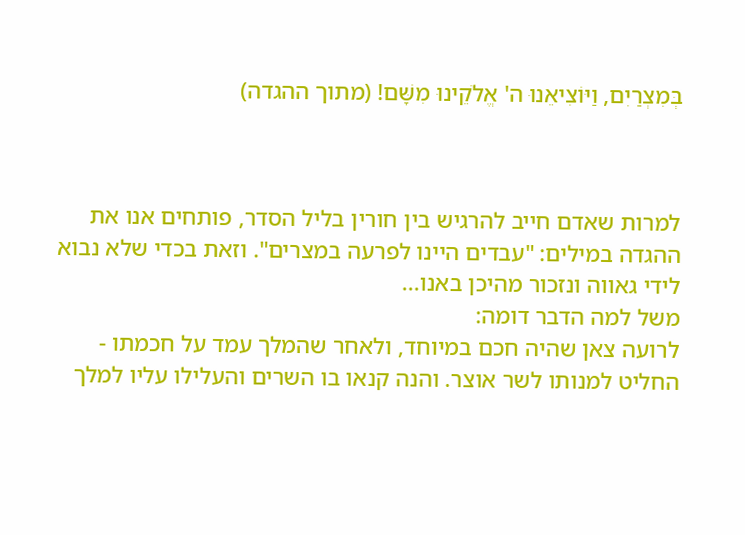בְּמִצְרַיִם, וַיּוֹצִיאֵנוּ ה' אֱלֹקֵינוּ מִשָּׁם! (מתוך ההגדה)



למרות שאדם חייב להרגיש בין חורין בליל הסדר, פותחים אנו את ההגדה במילים: "עבדים היינו לפרעה במצרים". וזאת בכדי שלא נבוא לידי גאווה ונזכור מהיכן באנו...
משל למה הדבר דומה:
לרועה צאן שהיה חכם במיוחד, ולאחר שהמלך עמד על חכמתו - החליט למנותו לשר אוצר. והנה קנאו בו השרים והעלילו עליו למלך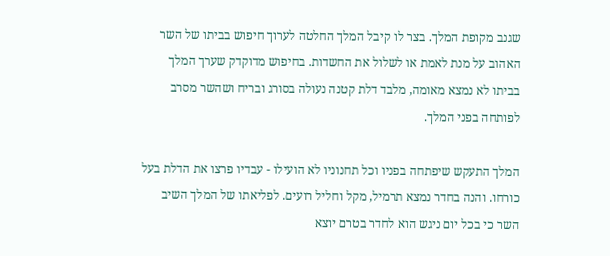שגנב מקופת המלך. בצר לו קיבל המלך החלטה לערוך חיפוש בביתו של השר האהוב על מנת לאמת או לשלול את החשדות. בחיפוש מדוקדק שערך המלך בביתו לא נמצא מאומה, מלבד דלת קטנה נעולה בסורג ובריח ושהשר מסרב לפותחה בפני המלך.

המלך התעקש שיפתחה בפניו וכל תחנוניו לא הועילו - עבדיו פרצו את הדלת בעל כורחו. והנה בחדר נמצא תרמיל, מקל וחליל רועים. לפליאתו של המלך השיב השר כי בכל יום ניגש הוא לחדר בטרם יוצא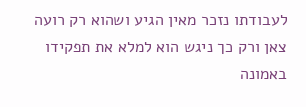לעבודתו נזכר מאין הגיע ושהוא רק רועה צאן ורק כך ניגש הוא למלא את תפקידו באמונה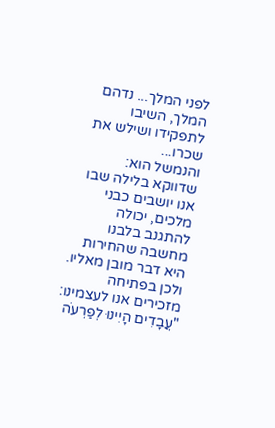לפני המלך... נדהם המלך, השיבו לתפקידו ושילש את שכרו...
והנמשל הוא: שדווקא בלילה שבו אנו יושבים כבני מלכים, יכולה להתגנב בלבנו מחשבה שהחירות היא דבר מובן מאליו. ולכן בפתיחה מזכירים אנו לעצמינו: "עֲבָדִים הָיִינוּ לְפַרְעֹה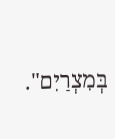בְּמִצְרַיִם".